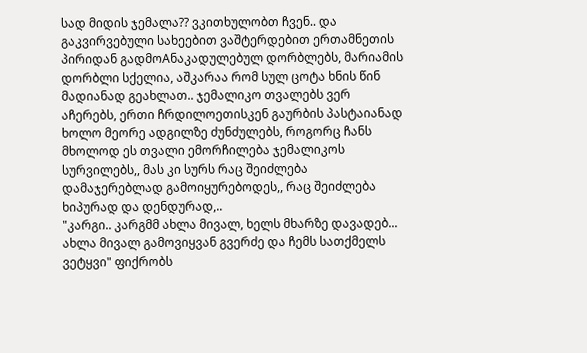სად მიდის ჯემალა?? ვკითხულობთ ჩვენ.. და გაკვირვებული სახეებით ვაშტერდებით ერთამნეთის პირიდან გადმოAნაკადულებულ დორბლებს, მარიამის დორბლი სქელია, აშკარაა რომ სულ ცოტა ხნის წინ მადიანად გეახლათ.. ჯემალიკო თვალებს ვერ აჩერებს, ერთი ჩრდილოეთისკენ გაურბის პასტაიანად ხოლო მეორე ადგილზე ძუნძულებს, როგორც ჩანს მხოლოდ ეს თვალი ემორჩილება ჯემალიკოს სურვილებს,, მას კი სურს რაც შეიძლება დამაჯერებლად გამოიყურებოდეს,, რაც შეიძლება ხიპურად და დენდურად,..
"კარგი.. კარგმმ ახლა მივალ, ხელს მხარზე დავადებ... ახლა მივალ გამოვიყვან გვერძე და ჩემს სათქმელს ვეტყვი" ფიქრობს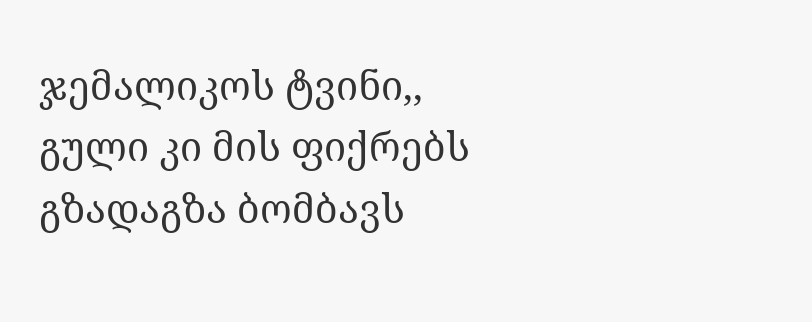ჯემალიკოს ტვინი,, გული კი მის ფიქრებს გზადაგზა ბომბავს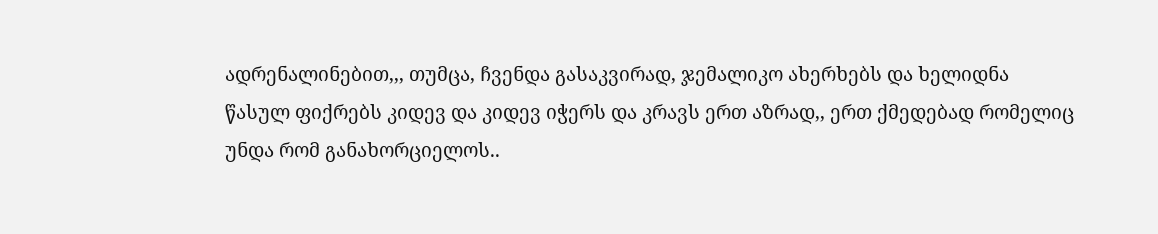ადრენალინებით,,, თუმცა, ჩვენდა გასაკვირად, ჯემალიკო ახერხებს და ხელიდნა წასულ ფიქრებს კიდევ და კიდევ იჭერს და კრავს ერთ აზრად,, ერთ ქმედებად რომელიც უნდა რომ განახორციელოს..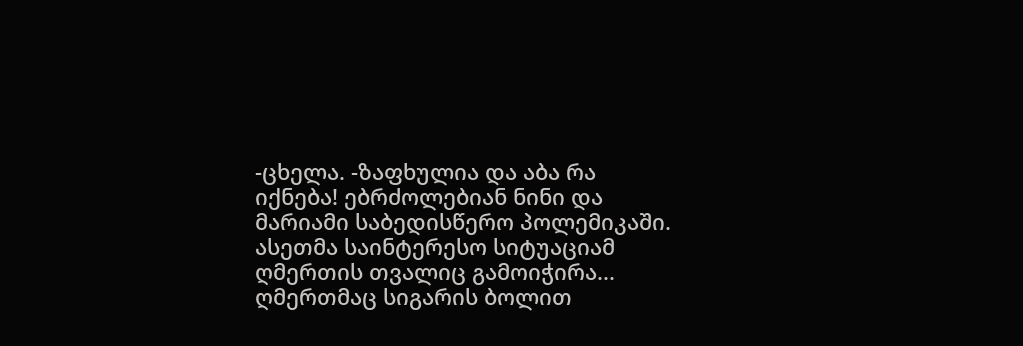-ცხელა. -ზაფხულია და აბა რა იქნება! ებრძოლებიან ნინი და მარიამი საბედისწერო პოლემიკაში.
ასეთმა საინტერესო სიტუაციამ ღმერთის თვალიც გამოიჭირა... ღმერთმაც სიგარის ბოლით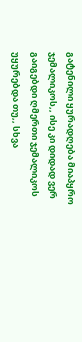გატენილი ყურადღება მიაპყრო ჯემალიკოს,, ისე კი დიდად ვერ გაიგებდი ღმერთი ჯემალიკოს უყურებდა თუ,, სხვა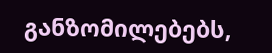განზომილებებს,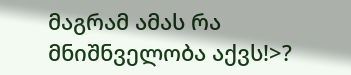მაგრამ ამას რა მნიშნველობა აქვს!>?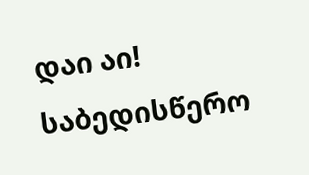დაი აი! საბედისწერო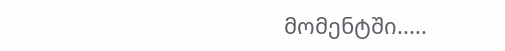მომენტში.....